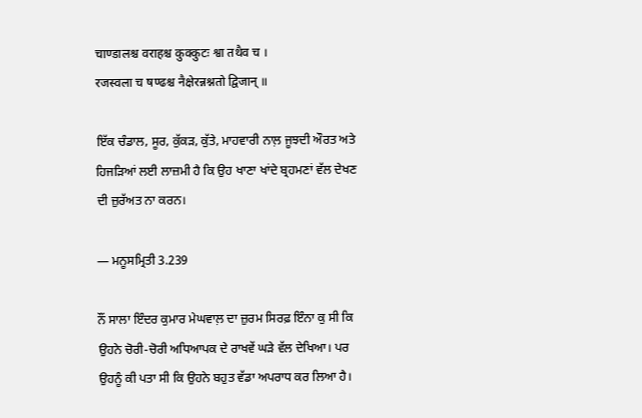चाण्डालश्च वराहश्च कुक्कुटः श्वा तथैव च ।
रजस्वला च षण्ढश्च नैक्षेरन्नश्नतो द्विजान् ॥

ਇੱਕ ਚੰਡਾਲ, ਸੂਰ, ਕੁੱਕੜ, ਕੁੱਤੇ, ਮਾਹਵਾਰੀ ਨਾਲ਼ ਜੂਝਦੀ ਔਰਤ ਅਤੇ ਹਿਜੜਿਆਂ ਲਈ ਲਾਜ਼ਮੀ ਹੈ ਕਿ ਉਹ ਖਾਣਾ ਖਾਂਦੇ ਬ੍ਰਹਮਣਾਂ ਵੱਲ ਦੇਖਣ ਦੀ ਜ਼ੁਰੱਅਤ ਨਾ ਕਰਨ।

— ਮਨੂਸਮ੍ਰਿਤੀ 3.239

ਨੌਂ ਸਾਲਾ ਇੰਦਰ ਕੁਮਾਰ ਮੇਘਵਾਲ਼ ਦਾ ਜ਼ੁਰਮ ਸਿਰਫ਼ ਇੰਨਾ ਕੁ ਸੀ ਕਿ ਉਹਨੇ ਚੋਰੀ-ਚੋਰੀ ਅਧਿਆਪਕ ਦੇ ਰਾਖਵੇਂ ਘੜੇ ਵੱਲ ਦੇਖਿਆ। ਪਰ ਉਹਨੂੰ ਕੀ ਪਤਾ ਸੀ ਕਿ ਉਹਨੇ ਬਹੁਤ ਵੱਡਾ ਅਪਰਾਧ ਕਰ ਲਿਆ ਹੈ।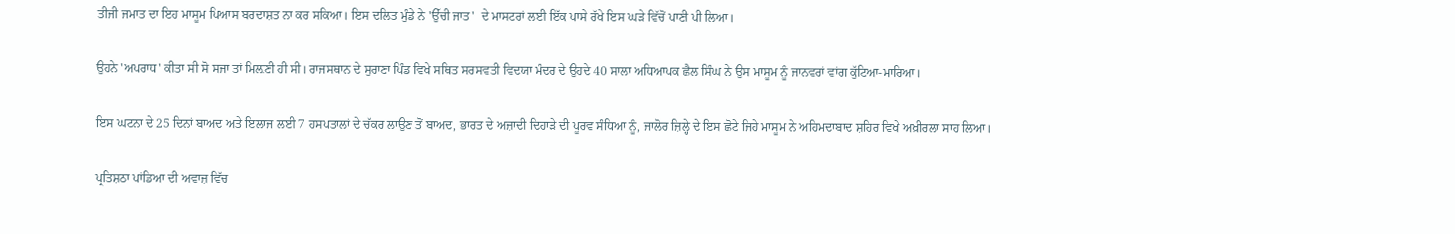ਤੀਜੀ ਜਮਾਤ ਦਾ ਇਹ ਮਾਸੂਮ ਪਿਆਸ ਬਰਦਾਸ਼ਤ ਨਾ ਕਰ ਸਕਿਆ। ਇਸ ਦਲਿਤ ਮੁੰਡੇ ਨੇ 'ਉੱਚੀ ਜਾਤ'  ਦੇ ਮਾਸਟਰਾਂ ਲਈ ਇੱਕ ਪਾਸੇ ਰੱਖੇ ਇਸ ਘੜੇ ਵਿੱਚੋਂ ਪਾਣੀ ਪੀ ਲਿਆ।

ਉਹਨੇ 'ਅਪਰਾਧ' ਕੀਤਾ ਸੀ ਸੋ ਸਜਾ ਤਾਂ ਮਿਲ਼ਣੀ ਹੀ ਸੀ। ਰਾਜਸਥਾਨ ਦੇ ਸੁਰਾਣਾ ਪਿੰਡ ਵਿਖੇ ਸਥਿਤ ਸਰਸਵਤੀ ਵਿਦਯਾ ਮੰਦਰ ਦੇ ਉਹਦੇ 40 ਸਾਲਾ ਅਧਿਆਪਕ ਛੈਲ ਸਿੰਘ ਨੇ ਉਸ ਮਾਸੂਮ ਨੂੰ ਜਾਨਵਰਾਂ ਵਾਂਗ ਕੁੱਟਿਆ-ਮਾਰਿਆ।

ਇਸ ਘਟਨਾ ਦੇ 25 ਦਿਨਾਂ ਬਾਅਦ ਅਤੇ ਇਲਾਜ ਲਈ 7 ਹਸਪਤਾਲਾਂ ਦੇ ਚੱਕਰ ਲਾਉਣ ਤੋਂ ਬਾਅਦ, ਭਾਰਤ ਦੇ ਅਜ਼ਾਦੀ ਦਿਹਾੜੇ ਦੀ ਪੂਰਵ ਸੰਧਿਆ ਨੂੰ, ਜਾਲੋਰ ਜ਼ਿਲ੍ਹੇ ਦੇ ਇਸ ਛੋਟੇ ਜਿਹੇ ਮਾਸੂਮ ਨੇ ਅਹਿਮਦਾਬਾਦ ਸ਼ਹਿਰ ਵਿਖੇ ਅਖ਼ੀਰਲਾ ਸਾਹ ਲਿਆ।

ਪ੍ਰਤਿਸ਼ਠਾ ਪਾਂਡਿਆ ਦੀ ਅਵਾਜ਼ ਵਿੱਚ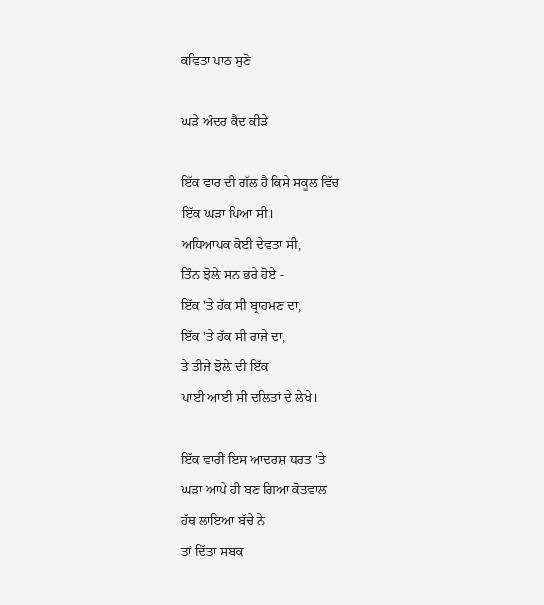ਕਵਿਤਾ ਪਾਠ ਸੁਣੋ

ਘੜੇ ਅੰਦਰ ਕੈਦ ਕੀੜੇ

ਇੱਕ ਵਾਰ ਦੀ ਗੱਲ ਹੈ ਕਿਸੇ ਸਕੂਲ ਵਿੱਚ
ਇੱਕ ਘੜਾ ਪਿਆ ਸੀ।
ਅਧਿਆਪਕ ਕੋਈ ਦੇਵਤਾ ਸੀ,
ਤਿੰਨ ਝੋਲ਼ੇ ਸਨ ਭਰੇ ਹੋਏ -
ਇੱਕ 'ਤੇ ਹੱਕ ਸੀ ਬ੍ਰਾਹਮਣ ਦਾ,
ਇੱਕ 'ਤੇ ਹੱਕ ਸੀ ਰਾਜੇ ਦਾ,
ਤੇ ਤੀਜੇ ਝੋਲ਼ੇ ਦੀ ਇੱਕ
ਪਾਈ ਆਈ ਸੀ ਦਲਿਤਾਂ ਦੇ ਲੇਖੇ।

ਇੱਕ ਵਾਰੀਂ ਇਸ ਆਦਰਸ਼ ਧਰਤ 'ਤੇ
ਘੜਾ ਆਪੇ ਹੀ ਬਣ ਗਿਆ ਕੋਤਵਾਲ
ਹੱਥ ਲਾਇਆ ਬੱਚੇ ਨੇ
ਤਾਂ ਦਿੱਤਾ ਸਬਕ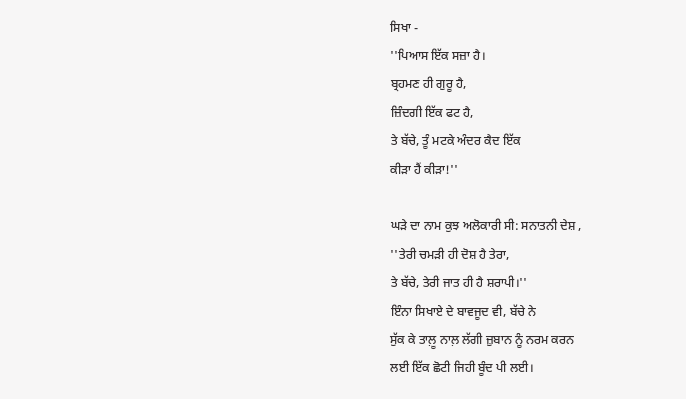ਸਿਖਾ -
''ਪਿਆਸ ਇੱਕ ਸਜ਼ਾ ਹੈ।
ਬ੍ਰਹਮਣ ਹੀ ਗੁਰੂ ਹੈ,
ਜ਼ਿੰਦਗੀ ਇੱਕ ਫਟ ਹੈ,
ਤੇ ਬੱਚੇ, ਤੂੰ ਮਟਕੇ ਅੰਦਰ ਕੈਦ ਇੱਕ
ਕੀੜਾ ਹੈਂ ਕੀੜਾ!''

ਘੜੇ ਦਾ ਨਾਮ ਕੁਝ ਅਲੋਕਾਰੀ ਸੀ: ਸਨਾਤਨੀ ਦੇਸ਼ ,
''ਤੇਰੀ ਚਮੜੀ ਹੀ ਦੋਸ਼ ਹੈ ਤੇਰਾ,
ਤੇ ਬੱਚੇ, ਤੇਰੀ ਜਾਤ ਹੀ ਹੈ ਸ਼ਰਾਪੀ।''
ਇੰਨਾ ਸਿਖਾਏ ਦੇ ਬਾਵਜੂਦ ਵੀ, ਬੱਚੇ ਨੇ
ਸੁੱਕ ਕੇ ਤਾਲ਼ੂ ਨਾਲ਼ ਲੱਗੀ ਜ਼ੁਬਾਨ ਨੂੰ ਨਰਮ ਕਰਨ
ਲਈ ਇੱਕ ਛੋਟੀ ਜਿਹੀ ਬੂੰਦ ਪੀ ਲਈ।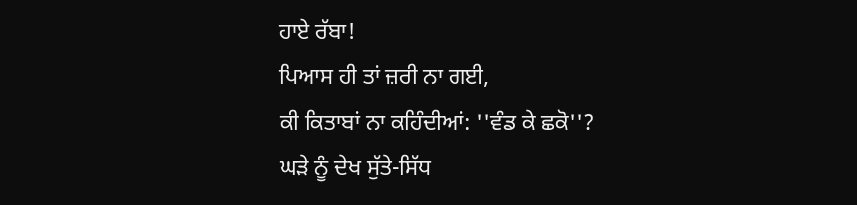ਹਾਏ ਰੱਬਾ!
ਪਿਆਸ ਹੀ ਤਾਂ ਜ਼ਰੀ ਨਾ ਗਈ,
ਕੀ ਕਿਤਾਬਾਂ ਨਾ ਕਹਿੰਦੀਆਂ: ''ਵੰਡ ਕੇ ਛਕੋ''?
ਘੜੇ ਨੂੰ ਦੇਖ ਸੁੱਤੇ-ਸਿੱਧ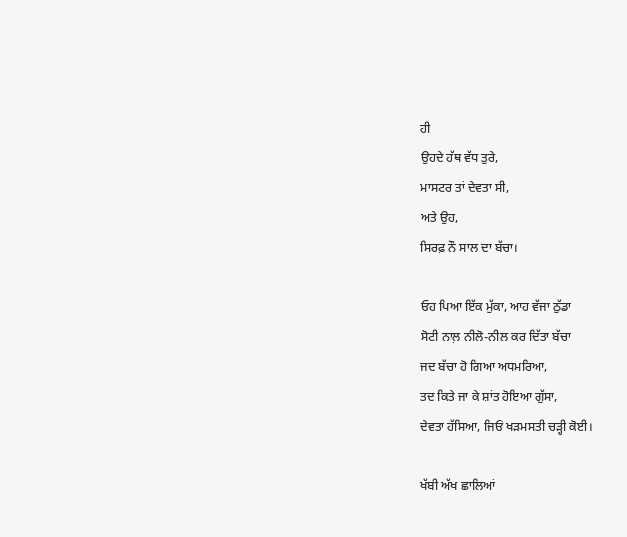ਹੀ
ਉਹਦੇ ਹੱਥ ਵੱਧ ਤੁਰੇ,
ਮਾਸਟਰ ਤਾਂ ਦੇਵਤਾ ਸੀ,
ਅਤੇ ਉਹ,
ਸਿਰਫ਼ ਨੌ ਸਾਲ ਦਾ ਬੱਚਾ।

ਓਹ ਪਿਆ ਇੱਕ ਮੁੱਕਾ, ਆਹ ਵੱਜਾ ਠੁੱਡਾ
ਸੋਟੀ ਨਾਲ਼ ਨੀਲੋ-ਨੀਲ ਕਰ ਦਿੱਤਾ ਬੱਚਾ
ਜਦ ਬੱਚਾ ਹੋ ਗਿਆ ਅਧਮਰਿਆ,
ਤਦ ਕਿਤੇ ਜਾ ਕੇ ਸ਼ਾਂਤ ਹੋਇਆ ਗੁੱਸਾ,
ਦੇਵਤਾ ਹੱਸਿਆ, ਜਿਓਂ ਖੜਮਸਤੀ ਚੜ੍ਹੀ ਕੋਈ।

ਖੱਬੀ ਅੱਖ ਛਾਲਿਆਂ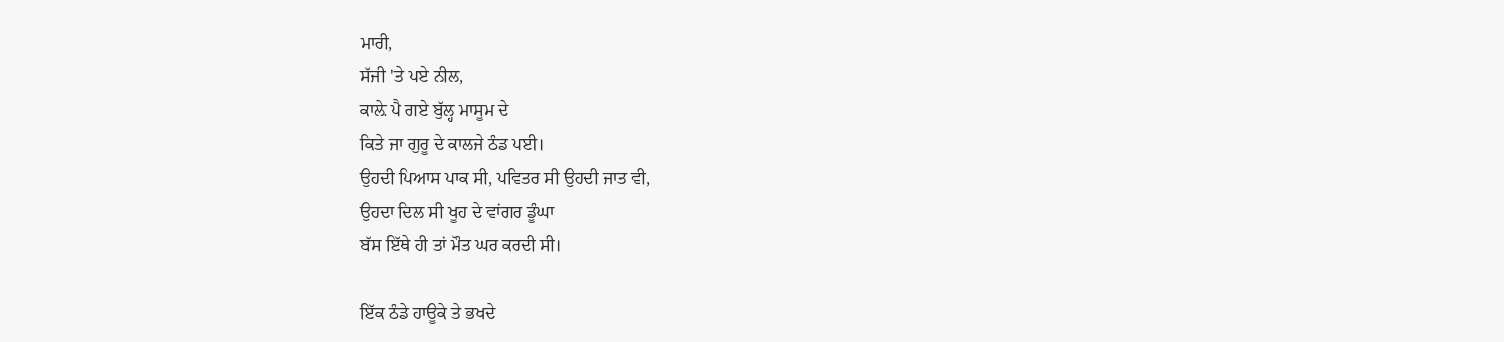ਮਾਰੀ,
ਸੱਜੀ 'ਤੇ ਪਏ ਨੀਲ,
ਕਾਲ਼ੇ ਪੈ ਗਏ ਬੁੱਲ੍ਹ ਮਾਸੂਮ ਦੇ
ਕਿਤੇ ਜਾ ਗੁਰੂ ਦੇ ਕਾਲਜੇ ਠੰਡ ਪਈ।
ਉਹਦੀ ਪਿਆਸ ਪਾਕ ਸੀ, ਪਵਿਤਰ ਸੀ ਉਹਦੀ ਜਾਤ ਵੀ,
ਉਹਦਾ ਦਿਲ ਸੀ ਖੂਹ ਦੇ ਵਾਂਗਰ ਡੂੰਘਾ
ਬੱਸ ਇੱਥੇ ਹੀ ਤਾਂ ਮੌਤ ਘਰ ਕਰਦੀ ਸੀ।

ਇੱਕ ਠੰਡੇ ਹਾਊਕੇ ਤੇ ਭਖਦੇ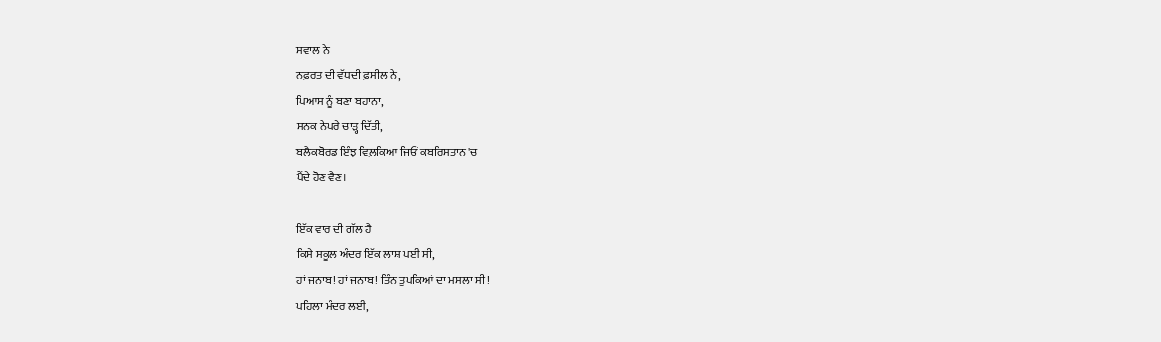ਸਵਾਲ ਨੇ
ਨਫ਼ਰਤ ਦੀ ਵੱਧਦੀ ਫ਼ਸੀਲ ਨੇ,
ਪਿਆਸ ਨੂੰ ਬਣਾ ਬਹਾਨਾ,
ਸਨਕ ਨੇਪਰੇ ਚਾੜ੍ਹ ਦਿੱਤੀ,
ਬਲੈਕਬੋਰਡ ਇੰਝ ਵਿਲ਼ਕਿਆ ਜਿਓਂ ਕਬਰਿਸਤਾਨ 'ਚ
ਪੈਂਦੇ ਹੋਣ ਵੈਣ।

ਇੱਕ ਵਾਰ ਦੀ ਗੱਲ ਹੈ
ਕਿਸੇ ਸਕੂਲ ਅੰਦਰ ਇੱਕ ਲਾਸ਼ ਪਈ ਸੀ,
ਹਾਂ ਜਨਾਬ! ਹਾਂ ਜਨਾਬ! ਤਿੰਨ ਤੁਪਕਿਆਂ ਦਾ ਮਸਲਾ ਸੀ!
ਪਹਿਲਾ ਮੰਦਰ ਲਈ,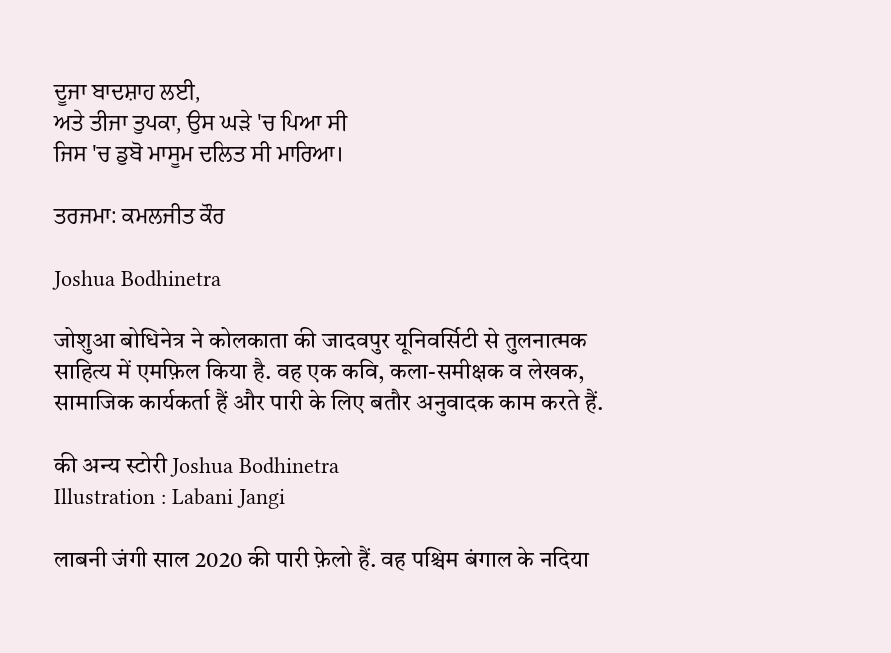ਦੂਜਾ ਬਾਦਸ਼ਾਹ ਲਈ,
ਅਤੇ ਤੀਜਾ ਤੁਪਕਾ, ਉਸ ਘੜੇ 'ਚ ਪਿਆ ਸੀ
ਜਿਸ 'ਚ ਡੁਬੋ ਮਾਸੂਮ ਦਲਿਤ ਸੀ ਮਾਰਿਆ।

ਤਰਜਮਾ: ਕਮਲਜੀਤ ਕੌਰ

Joshua Bodhinetra

जोशुआ बोधिनेत्र ने कोलकाता की जादवपुर यूनिवर्सिटी से तुलनात्मक साहित्य में एमफ़िल किया है. वह एक कवि, कला-समीक्षक व लेखक, सामाजिक कार्यकर्ता हैं और पारी के लिए बतौर अनुवादक काम करते हैं.

की अन्य स्टोरी Joshua Bodhinetra
Illustration : Labani Jangi

लाबनी जंगी साल 2020 की पारी फ़ेलो हैं. वह पश्चिम बंगाल के नदिया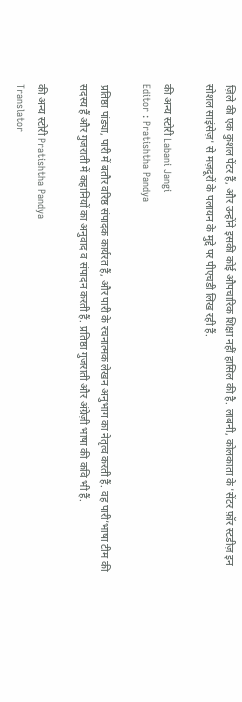ज़िले की एक कुशल पेंटर हैं, और उन्होंने इसकी कोई औपचारिक शिक्षा नहीं हासिल की है. लाबनी, कोलकाता के 'सेंटर फ़ॉर स्टडीज़ इन सोशल साइंसेज़' से मज़दूरों के पलायन के मुद्दे पर पीएचडी लिख रही हैं.

की अन्य स्टोरी Labani Jangi
Editor : Pratishtha Pandya

प्रतिष्ठा पांड्या, पारी में बतौर वरिष्ठ संपादक कार्यरत हैं, और पारी के रचनात्मक लेखन अनुभाग का नेतृत्व करती हैं. वह पारी’भाषा टीम की सदस्य हैं और गुजराती में कहानियों का अनुवाद व संपादन करती हैं. प्रतिष्ठा गुजराती और अंग्रेज़ी भाषा की कवि भी हैं.

की अन्य स्टोरी Pratishtha Pandya
Translator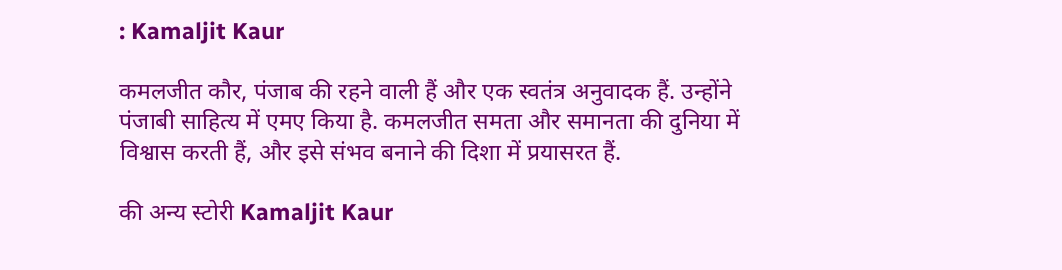: Kamaljit Kaur

कमलजीत कौर, पंजाब की रहने वाली हैं और एक स्वतंत्र अनुवादक हैं. उन्होंने पंजाबी साहित्य में एमए किया है. कमलजीत समता और समानता की दुनिया में विश्वास करती हैं, और इसे संभव बनाने की दिशा में प्रयासरत हैं.

की अन्य स्टोरी Kamaljit Kaur